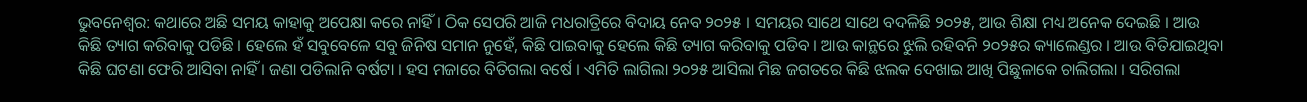ଭୁବନେଶ୍ୱର: କଥାରେ ଅଛି ସମୟ କାହାକୁ ଅପେକ୍ଷା କରେ ନାହିଁ । ଠିକ ସେପରି ଆଜି ମଧରାତ୍ରିରେ ବିଦାୟ ନେବ ୨୦୨୫ । ସମୟର ସାଥେ ସାଥେ ବଦଳିଛି ୨୦୨୫, ଆଉ ଶିକ୍ଷା ମଧ୍ୟ ଅନେକ ଦେଇଛି । ଆଉ କିଛି ତ୍ୟାଗ କରିବାକୁ ପଡିଛି । ହେଲେ ହଁ ସବୁବେଳେ ସବୁ ଜିନିଷ ସମାନ ନୁହେଁ, କିଛି ପାଇବାକୁ ହେଲେ କିଛି ତ୍ୟାଗ କରିବାକୁ ପଡିବ । ଆଉ କାନ୍ଥରେ ଝୁଲି ରହିବନି ୨୦୨୫ର କ୍ୟାଲେଣ୍ଡର । ଆଉ ବିତିଯାଇଥିବା କିଛି ଘଟଣା ଫେରି ଆସିବା ନାହିଁ । ଜଣା ପଡିଲାନି ବର୍ଷଟା । ହସ ମଜାରେ ବିତିଗଲା ବର୍ଷେ । ଏମିତି ଲାଗିଲା ୨୦୨୫ ଆସିଲା ମିଛ ଜଗତରେ କିଛି ଝଲକ ଦେଖାଇ ଆଖି ପିଛୁଳାକେ ଚାଲିଗଲା । ସରିଗଲା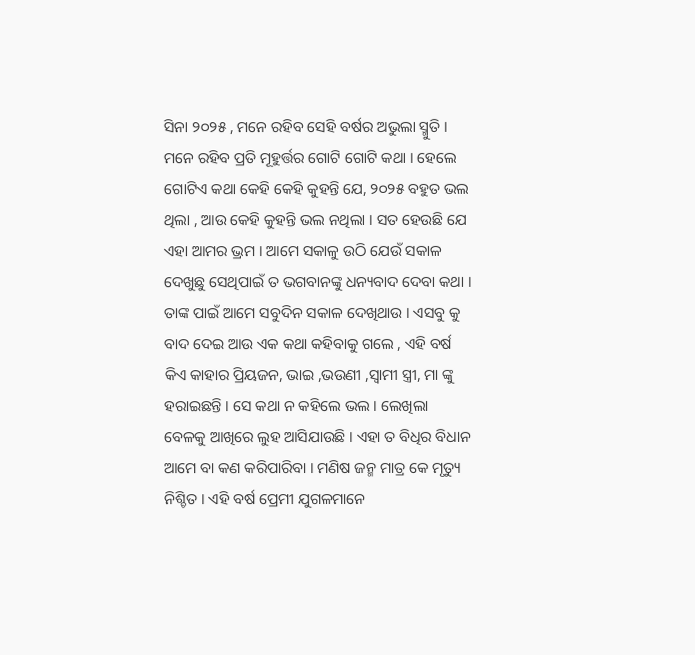ସିନା ୨୦୨୫ , ମନେ ରହିବ ସେହି ବର୍ଷର ଅଭୁଲା ସ୍ମୁତି । ମନେ ରହିବ ପ୍ରତି ମୂହୁର୍ତ୍ତର ଗୋଟି ଗୋଟି କଥା । ହେଲେ ଗୋଟିଏ କଥା କେହି କେହି କୁହନ୍ତି ଯେ, ୨୦୨୫ ବହୁତ ଭଲ ଥିଲା , ଆଉ କେହି କୁହନ୍ତି ଭଲ ନଥିଲା । ସତ ହେଉଛି ଯେ ଏହା ଆମର ଭ୍ରମ । ଆମେ ସକାଳୁ ଉଠି ଯେଉଁ ସକାଳ ଦେଖୁଛୁ ସେଥିପାଇଁ ତ ଭଗବାନଙ୍କୁ ଧନ୍ୟବାଦ ଦେବା କଥା । ତାଙ୍କ ପାଇଁ ଆମେ ସବୁଦିନ ସକାଳ ଦେଖିଥାଉ । ଏସବୁ କୁ ବାଦ ଦେଇ ଆଉ ଏକ କଥା କହିବାକୁ ଗଲେ , ଏହି ବର୍ଷ କିଏ କାହାର ପ୍ରିୟଜନ, ଭାଇ ,ଭଉଣୀ ,ସ୍ୱାମୀ ସ୍ତ୍ରୀ, ମା ଙ୍କୁ ହରାଇଛନ୍ତି । ସେ କଥା ନ କହିଲେ ଭଲ । ଲେଖିଲା ବେଳକୁ ଆଖିରେ ଲୁହ ଆସିଯାଉଛି । ଏହା ତ ବିଧିର ବିଧାନ ଆମେ ବା କଣ କରିପାରିବା । ମଣିଷ ଜନ୍ମ ମାତ୍ର କେ ମୃତ୍ୟୁ ନିଶ୍ଚିତ । ଏହି ବର୍ଷ ପ୍ରେମୀ ଯୁଗଳମାନେ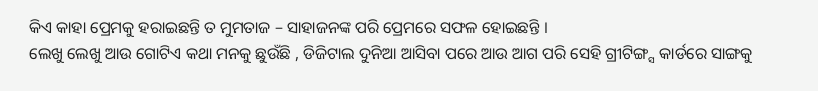କିଏ କାହା ପ୍ରେମକୁ ହରାଇଛନ୍ତି ତ ମୁମତାଜ – ସାହାଜନଙ୍କ ପରି ପ୍ରେମରେ ସଫଳ ହୋଇଛନ୍ତି ।
ଲେଖୁ ଲେଖୁ ଆଉ ଗୋଟିଏ କଥା ମନକୁ ଛୁଉଁଛି , ଡିଜିଟାଲ ଦୁନିଆ ଆସିବା ପରେ ଆଉ ଆଗ ପରି ସେହି ଗ୍ରୀଟିଙ୍ଗ୍ସ କାର୍ଡରେ ସାଙ୍ଗକୁ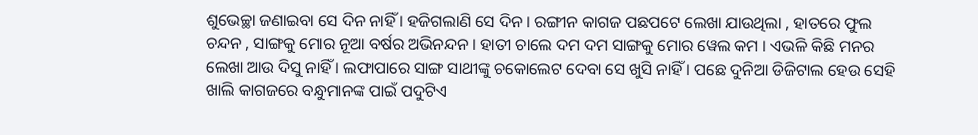ଶୁଭେଚ୍ଛା ଜଣାଇବା ସେ ଦିନ ନାହିଁ । ହଜିଗଲାଣି ସେ ଦିନ । ରଙ୍ଗୀନ କାଗଜ ପଛପଟେ ଲେଖା ଯାଉଥିଲା , ହାତରେ ଫୁଲ ଚନ୍ଦନ , ସାଙ୍ଗକୁ ମୋର ନୂଆ ବର୍ଷର ଅଭିନନ୍ଦନ । ହାତୀ ଚାଲେ ଦମ ଦମ ସାଙ୍ଗକୁ ମୋର ୱେଲ କମ । ଏଭଳି କିଛି ମନର ଲେଖା ଆଉ ଦିସୁ ନାହିଁ । ଲଫାପାରେ ସାଙ୍ଗ ସାଥୀଙ୍କୁ ଚକୋଲେଟ ଦେବା ସେ ଖୁସି ନାହିଁ । ପଛେ ଦୁନିଆ ଡିଜିଟାଲ ହେଉ ସେହି ଖାଲି କାଗଜରେ ବନ୍ଧୁମାନଙ୍କ ପାଇଁ ପଦୁଟିଏ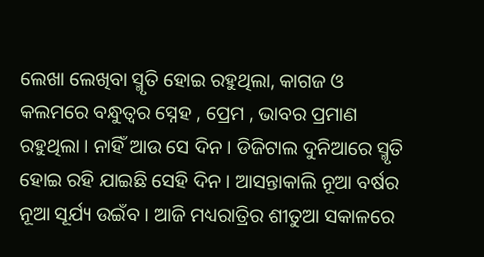ଲେଖା ଲେଖିବା ସ୍ମୃତି ହୋଇ ରହୁଥିଲା, କାଗଜ ଓ କଲମରେ ବନ୍ଧୁତ୍ୱର ସ୍ନେହ , ପ୍ରେମ , ଭାବର ପ୍ରମାଣ ରହୁଥିଲା । ନାହିଁ ଆଉ ସେ ଦିନ । ଡିଜିଟାଲ ଦୁନିଆରେ ସ୍ମୃତି ହୋଇ ରହି ଯାଇଛି ସେହି ଦିନ । ଆସନ୍ତାକାଲି ନୂଆ ବର୍ଷର ନୂଆ ସୂର୍ଯ୍ୟ ଉଇଁବ । ଆଜି ମଧ୍ୟରାତ୍ରିର ଶୀତୁଆ ସକାଳରେ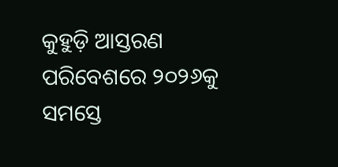କୁହୁଡ଼ି ଆସ୍ତରଣ ପରିବେଶରେ ୨୦୨୬କୁ ସମସ୍ତେ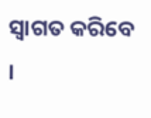ସ୍ୱାଗତ କରିବେ ।